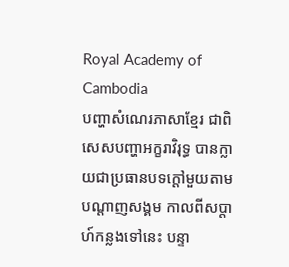Royal Academy of Cambodia
បញ្ហាសំណេរភាសាខ្មែរ ជាពិសេសបញ្ហាអក្ខរាវិរុទ្ធ បានក្លាយជាប្រធានបទក្តៅមួយតាមបណ្តាញសង្គម កាលពីសប្តាហ៍កន្លងទៅនេះ បន្ទា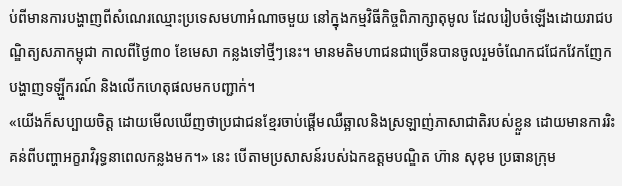ប់ពីមានការបង្ហាញពីសំណេរឈ្មោះប្រទេសមហាអំណាចមួយ នៅក្នុងកម្មវិធីកិច្ចពិភាក្សាតុមូល ដែលរៀបចំឡើងដោយរាជបណ្ឌិត្យសភាកម្ពុជា កាលពីថ្ងៃ៣០ ខែមេសា កន្លងទៅថ្មីៗនេះ។ មានមតិមហាជនជាច្រើនបានចូលរួមចំណែកជជែកវែកញែក បង្ហាញទឡ្ហីករណ៍ និងលើកហេតុផលមកបញ្ជាក់។
«យើងក៏សប្បាយចិត្ត ដោយមើលឃើញថាប្រជាជនខ្មែរចាប់ផ្តើមឈឺឆ្អាលនិងស្រឡាញ់ភាសាជាតិរបស់ខ្លួន ដោយមានការរិះគន់ពីបញ្ហាអក្ខរាវិរុទ្ធនាពេលកន្លងមក។» នេះ បើតាមប្រសាសន៍របស់ឯកឧត្តមបណ្ឌិត ហ៊ាន សុខុម ប្រធានក្រុម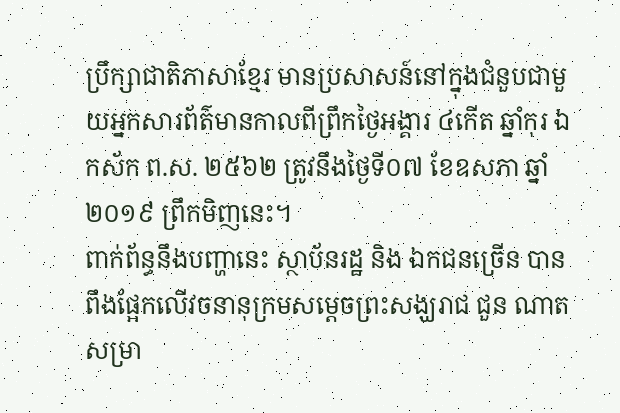ប្រឹក្សាជាតិភាសាខ្មែរ មានប្រសាសន៍នៅក្នុងជំនួបជាមួយអ្នកសារព័ត៌មានកាលពីព្រឹកថ្ងៃអង្គារ ៤កើត ឆ្នាំកុរ ឯកស័ក ព.ស. ២៥៦២ ត្រូវនឹងថ្ងៃទី០៧ ខែឧសភា ឆ្នាំ២០១៩ ព្រឹកមិញនេះ។
ពាក់ព័ន្ធនឹងបញ្ហានេះ ស្ថាប័នរដ្ឋ និង ឯកជនច្រើន បានពឹងផ្អែកលើវចនានុក្រមសម្ដេចព្រះសង្ឃរាជ ជួន ណាត សម្រា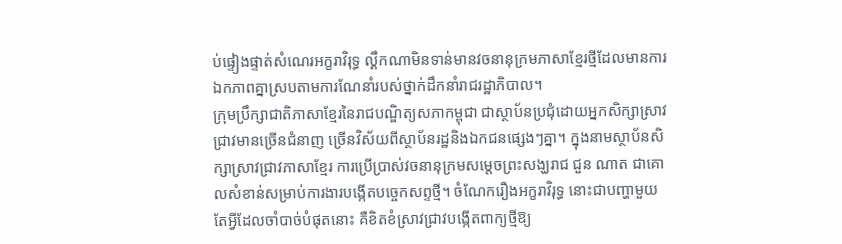ប់ផ្ទៀងផ្ទាត់សំណេរអក្ខរាវិរុទ្ធ ល្គឹកណាមិនទាន់មានវចនានុក្រមភាសាខ្មែរថ្មីដែលមានការឯកភាពគ្នាស្របតាមការណែនាំរបស់ថ្នាក់ដឹកនាំរាជរដ្ឋាភិបាល។
ក្រុមប្រឹក្សាជាតិភាសាខ្មែរនៃរាជបណ្ឌិត្យសភាកម្ពុជា ជាស្ថាប័នប្រជុំដោយអ្នកសិក្សាស្រាវជ្រាវមានច្រើនជំនាញ ច្រើនវិស័យពីស្ថាប័នរដ្ឋនិងឯកជនផ្សេងៗគ្នា។ ក្នុងនាមស្ថាប័នសិក្សាស្រាវជ្រាវភាសាខ្មែរ ការប្រើប្រាស់វចនានុក្រមសម្តេចព្រះសង្ឃរាជ ជួន ណាត ជាគោលសំខាន់សម្រាប់ការងារបង្កើតបច្ចេកសព្ទថ្មី។ ចំណែករឿងអក្ខរាវិរុទ្ធ នោះជាបញ្ហាមួយ តែអ្វីដែលចាំបាច់បំផុតនោះ គឺខិតខំស្រាវជ្រាវបង្កើតពាក្យថ្មីឱ្យ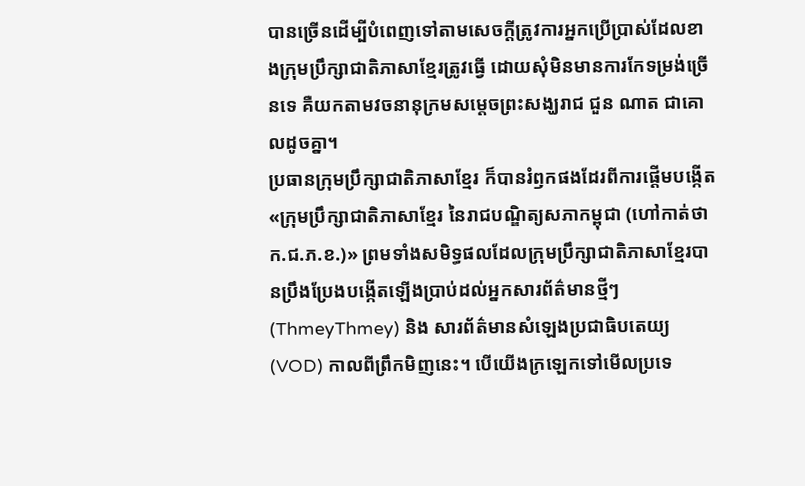បានច្រើនដើម្បីបំពេញទៅតាមសេចក្តីត្រូវការអ្នកប្រើប្រាស់ដែលខាងក្រុមប្រឹក្សាជាតិភាសាខ្មែរត្រូវធ្វើ ដោយសុំមិនមានការកែទម្រង់ច្រើនទេ គឺយកតាមវចនានុក្រមសម្តេចព្រះសង្ឃរាជ ជួន ណាត ជាគោលដូចគ្នា។
ប្រធានក្រុមប្រឹក្សាជាតិភាសាខ្មែរ ក៏បានរំឭកផងដែរពីការផ្ដើមបង្កើត«ក្រុមប្រឹក្សាជាតិភាសាខ្មែរ នៃរាជបណ្ឌិត្យសភាកម្ពុជា (ហៅកាត់ថា ក.ជ.ភ.ខ.)» ព្រមទាំងសមិទ្ធផលដែលក្រុមប្រឹក្សាជាតិភាសាខ្មែរបានប្រឹងប្រែងបង្កើតឡើងប្រាប់ដល់អ្នកសារព័ត៌មានថ្មីៗ (ThmeyThmey) និង សារព័ត៌មានសំឡេងប្រជាធិបតេយ្យ (VOD) កាលពីព្រឹកមិញនេះ។ បើយើងក្រឡេកទៅមើលប្រទេ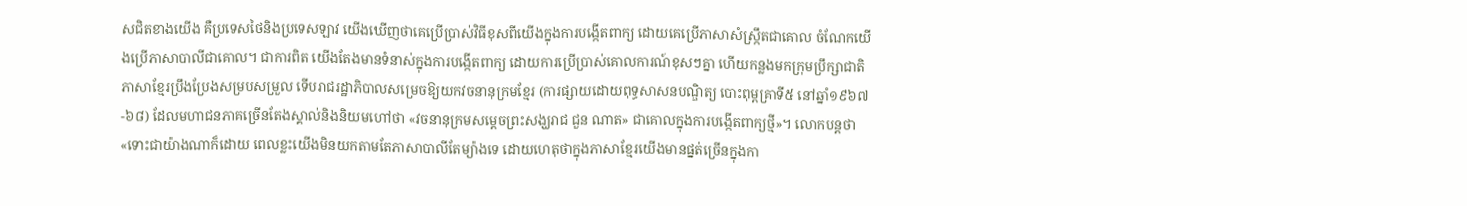សជិតខាងយើង គឺប្រទេសថៃនិងប្រទេសឡាវ យើងឃើញថាគេប្រើប្រាស់វិធីខុសពីយើងក្នុងការបង្កើតពាក្យ ដោយគេប្រើភាសាសំស្ក្រឹតជាគោល ចំណែកយើងប្រើភាសាបាលីជាគោល។ ជាការពិត យើងតែងមានទំនាស់ក្នុងការបង្កើតពាក្យ ដោយការប្រើប្រាស់គោលការណ៍ខុសៗគ្នា ហើយកន្លងមកក្រុមប្រឹក្សាជាតិភាសាខ្មែរប្រឹងប្រែងសម្របសម្រួល ទើបរាជរដ្ឋាភិបាលសម្រេចឱ្យយកវចនានុក្រមខ្មែរ (ការផ្សាយដោយពុទ្ធសាសនបណ្ឌិត្យ បោះពុម្ពគ្រាទី៥ នៅឆ្នាំ១៩៦៧-៦៨) ដែលមហាជនភាគច្រើនតែងស្គាល់និងនិយមហៅថា «វចនានុក្រមសម្តេចព្រះសង្ឃរាជ ជួន ណាត» ជាគោលក្នុងការបង្កើតពាក្យថ្មី»។ លោកបន្តថា «ទោះជាយ៉ាងណាក៏ដោយ ពេលខ្លះយើងមិនយកតាមតែភាសាបាលីតែម្យ៉ាងទេ ដោយហេតុថាក្នុងភាសាខ្មែរយើងមានផ្នត់ច្រើនក្នុងកា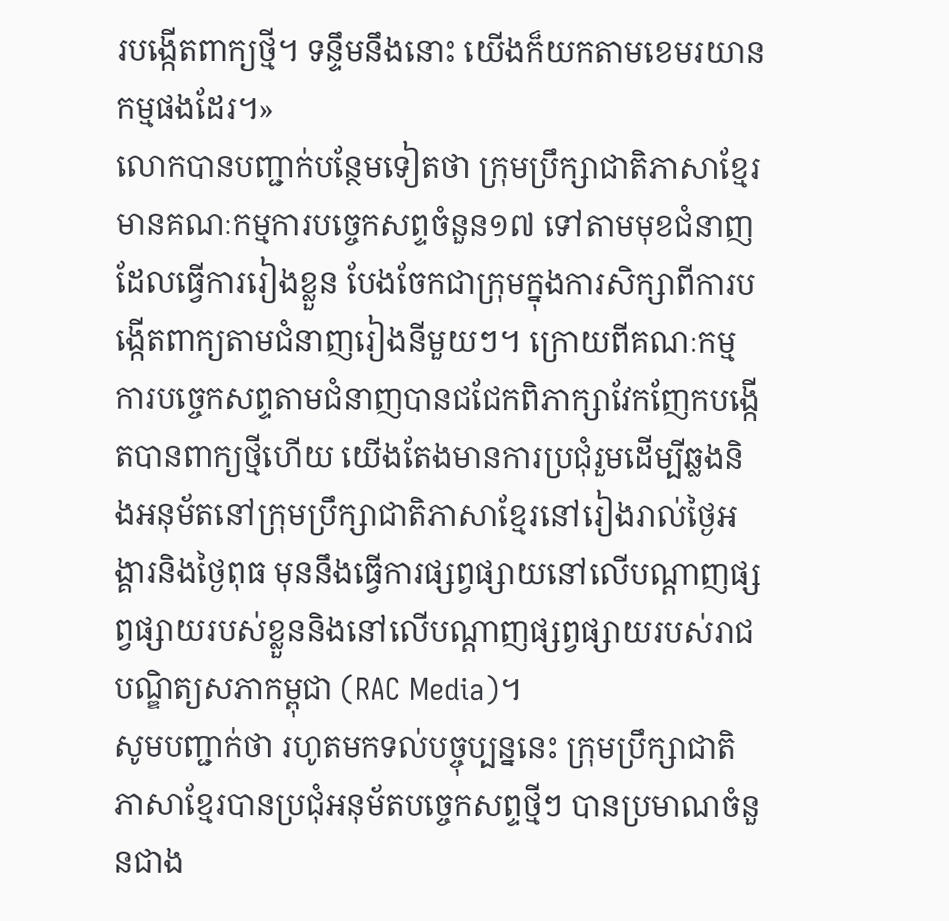របង្កើតពាក្យថ្មី។ ទន្ទឹមនឹងនោះ យើងក៏យកតាមខេមរយានកម្មផងដែរ។»
លោកបានបញ្ជាក់បន្ថែមទៀតថា ក្រុមប្រឹក្សាជាតិភាសាខ្មែរ មានគណៈកម្មការបច្ចេកសព្ទចំនួន១៧ ទៅតាមមុខជំនាញដែលធ្វើការរៀងខ្លួន បែងចែកជាក្រុមក្នុងការសិក្សាពីការបង្កើតពាក្យតាមជំនាញរៀងនីមួយៗ។ ក្រោយពីគណៈកម្មការបច្ចេកសព្ទតាមជំនាញបានជជែកពិភាក្សាវែកញែកបង្កើតបានពាក្យថ្មីហើយ យើងតែងមានការប្រជុំរួមដើម្បីឆ្លងនិងអនុម័តនៅក្រុមប្រឹក្សាជាតិភាសាខ្មែរនៅរៀងរាល់ថ្ងៃអង្គារនិងថ្ងៃពុធ មុននឹងធ្វើការផ្សព្វផ្សាយនៅលើបណ្តាញផ្សព្វផ្សាយរបស់ខ្លួននិងនៅលើបណ្តាញផ្សព្វផ្សាយរបស់រាជបណ្ឌិត្យសភាកម្ពុជា (RAC Media)។
សូមបញ្ជាក់ថា រហូតមកទល់បច្ចុប្បន្ននេះ ក្រុមប្រឹក្សាជាតិភាសាខ្មែរបានប្រជុំអនុម័តបច្ចេកសព្ទថ្មីៗ បានប្រមាណចំនួនជាង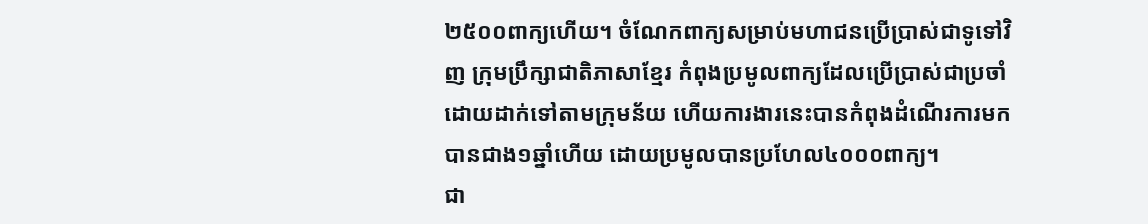២៥០០ពាក្យហើយ។ ចំណែកពាក្យសម្រាប់មហាជនប្រើប្រាស់ជាទូទៅវិញ ក្រុមប្រឹក្សាជាតិភាសាខ្មែរ កំពុងប្រមូលពាក្យដែលប្រើប្រាស់ជាប្រចាំដោយដាក់ទៅតាមក្រុមន័យ ហើយការងារនេះបានកំពុងដំណើរការមកបានជាង១ឆ្នាំហើយ ដោយប្រមូលបានប្រហែល៤០០០ពាក្យ។
ជា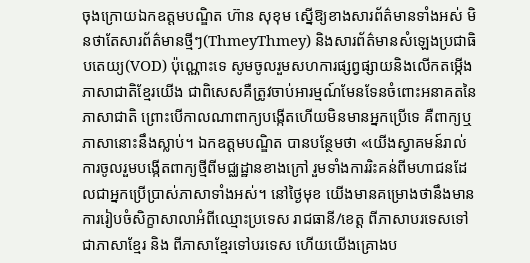ចុងក្រោយឯកឧត្តមបណ្ឌិត ហ៊ាន សុខុម ស្នើឱ្យខាងសារព័ត៌មានទាំងអស់ មិនថាតែសារព័ត៌មានថ្មីៗ(ThmeyThmey) និងសារព័ត៌មានសំឡេងប្រជាធិបតេយ្យ(VOD) ប៉ុណ្ណោះទេ សូមចូលរួមសហការផ្សព្វផ្សាយនិងលើកតម្កើងភាសាជាតិខ្មែរយើង ជាពិសេសគឺត្រូវចាប់អារម្មណ៍មែនទែនចំពោះអនាគតនៃភាសាជាតិ ព្រោះបើកាលណាពាក្យបង្កើតហើយមិនមានអ្នកប្រើទេ គឺពាក្យឬភាសានោះនឹងស្លាប់។ ឯកឧត្តមបណ្ឌិត បានបន្ថែមថា «យើងស្វាគមន៍រាល់ការចូលរួមបង្កើតពាក្យថ្មីពីមជ្ឈដ្ឋានខាងក្រៅ រួមទាំងការរិះគន់ពីមហាជនដែលជាអ្នកប្រើប្រាស់ភាសាទាំងអស់។ នៅថ្ងៃមុខ យើងមានគម្រោងថានឹងមានការរៀបចំសិក្ខាសាលាអំពីឈ្មោះប្រទេស រាជធានី/ខេត្ត ពីភាសាបរទេសទៅជាភាសាខ្មែរ និង ពីភាសាខ្មែរទៅបរទេស ហើយយើងគ្រោងប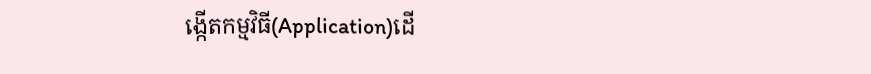ង្កើតកម្មវិធី(Application)ដើ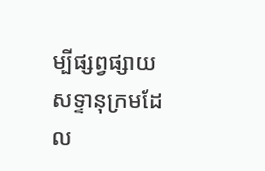ម្បីផ្សព្វផ្សាយសទ្ទានុក្រមដែល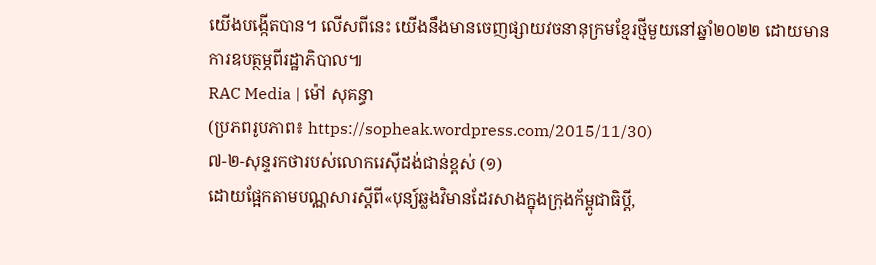យើងបង្កើតបាន។ លើសពីនេះ យើងនឹងមានចេញផ្សាយវចនានុក្រមខ្មែរថ្មីមួយនៅឆ្នាំ២០២២ ដោយមានការឧបត្ថម្ភពីរដ្ឋាភិបាល៕
RAC Media | ម៉ៅ សុគន្ធា
(ប្រភពរូបភាព៖ https://sopheak.wordpress.com/2015/11/30)
៧-២-សុន្ទរកថារបស់លោករេស៊ីដង់ជាន់ខ្ពស់ (១)
ដោយផ្អែកតាមបណ្ណសារស្តីពី«បុន្យ៍ឆ្លងវិមានដែរសាងក្នុងក្រុងក័ម្ពូជាធិប្តី,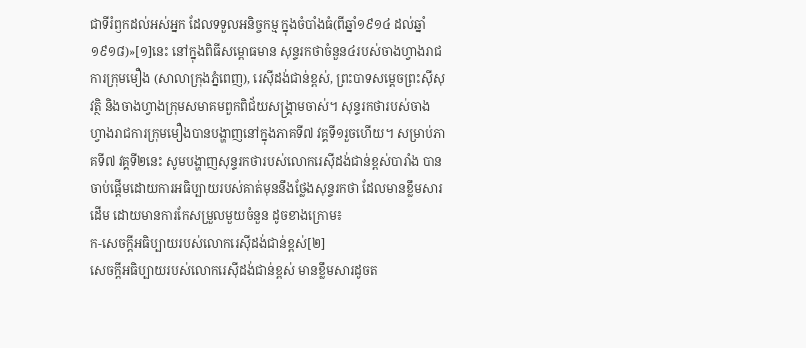ជាទីរំឭកដល់អស់អ្នក ដែលទទួលអនិច្ចកម្ម ក្នុងចំបាំងធំ(ពីឆ្នាំ១៩១៤ ដល់ឆ្នាំ១៩១៨)»[១]នេះ នៅក្នុងពិធីសម្ពោធមាន សុន្ទរកថាចំនួន៤របស់ចាងហ្វាងរាជការក្រុមមឿង (សាលាក្រុងភ្នំពេញ), រេស៊ីដង់ជាន់ខ្ពស់, ព្រះបាទសម្ដេចព្រះស៊ីសុវត្ថិ និងចាងហ្វាងក្រុមសមាគមពួកពិជ័យសង្គ្រាមចាស់។ សុន្ទរកថារបស់ចាងហ្វាងរាជការក្រុមមឿងបានបង្ហាញនៅក្នុងភាគទី៧ វគ្គទី១រួចហើយ។ សម្រាប់ភាគទី៧ វគ្គទី២នេះ សូមបង្ហាញសុន្ទរកថារបស់លោករេស៊ីដង់ជាន់ខ្ពស់បារាំង បានចាប់ផ្តើមដោយការអធិប្បាយរបស់គាត់មុននឹងថ្លែងសុន្ទរកថា ដែលមានខ្លឹមសារដើម ដោយមានការកែសម្រួលមួយចំនួន ដូចខាងក្រោម៖
ក-សេចក្តីអធិប្បាយរបស់លោករេស៊ីដង់ជាន់ខ្ពស់[២]
សេចក្តីអធិប្បាយរបស់លោករេស៊ីដង់ជាន់ខ្ពស់ មានខ្លឹមសារដូចត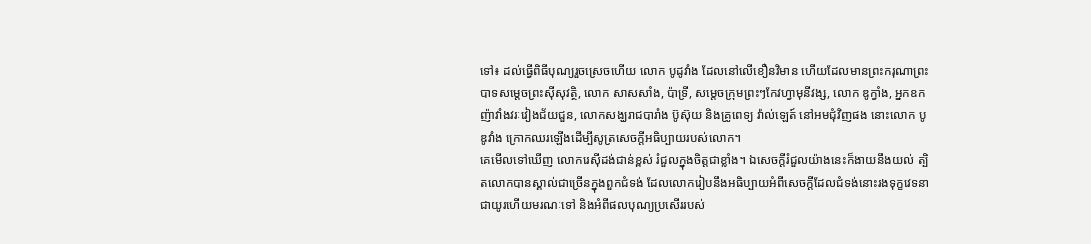ទៅ៖ ដល់ធ្វើពិធីបុណ្យរួចស្រេចហើយ លោក បូដូវាំង ដែលនៅលើខឿនវិមាន ហើយដែលមានព្រះករុណាព្រះបាទសម្តេចព្រះស៊ីសុវត្ថិ, លោក សាសសាំង, ប៉ាទ្រី, សម្តេចក្រុមព្រះៗកែវហ្វាមុនីវង្ស, លោក ឌូក្វាំង, អ្នកឧកញ៉ាវាំងវរៈវៀងជ័យជួន, លោកសង្ឃរាជបារាំង ប៊ូស៊ុយ និងគ្រូពេទ្យ វ៉ាល់ឡេត៍ នៅអមជុំវិញផង នោះលោក បូឌូវាំង ក្រោកឈរឡើងដើម្បីសូត្រសេចក្តីអធិប្បាយរបស់លោក។
គេមើលទៅឃើញ លោករេស៊ីដង់ជាន់ខ្ពស់ រំជួលក្នុងចិត្តជាខ្លាំង។ ឯសេចក្តីរំជួលយ៉ាងនេះក៏ងាយនឹងយល់ ត្បិតលោកបានស្គាល់ជាច្រើនក្នុងពួកជំទង់ ដែលលោករៀបនឹងអធិប្បាយអំពីសេចក្តីដែលជំទង់នោះរងទុក្ខវេទនាជាយូរហើយមរណៈទៅ និងអំពីផលបុណ្យប្រសើររបស់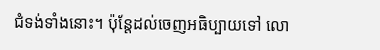ជំទង់ទាំងនោះ។ ប៉ុន្តែដល់ចេញអធិប្បាយទៅ លោ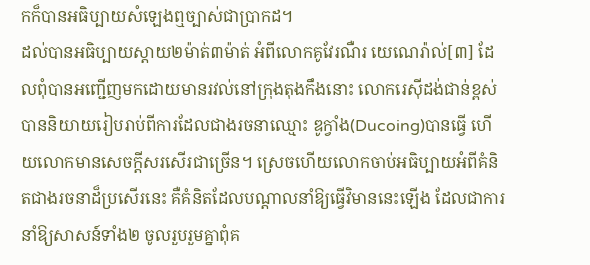កក៏បានអធិប្បាយសំឡេងឮច្បាស់ជាប្រាកដ។
ដល់បានអធិប្បាយស្តាយ២ម៉ាត់៣ម៉ាត់ អំពីលោកគូវែរណឺរ យេណេរ៉ាល់[៣] ដែលពុំបានអញ្ជើញមកដោយមានរវល់នៅក្រុងតុងកឹងនោះ លោករេស៊ីដង់ជាន់ខ្ពស់ បាននិយាយរៀបរាប់ពីការដែលជាងរចនាឈ្មោះ ឌូក្វាំង(Ducoing)បានធ្វើ ហើយលោកមានសេចក្តីសរសើរជាច្រើន។ ស្រេចហើយលោកចាប់អធិប្បាយអំពីគំនិតជាងរចនាដ៏ប្រសើរនេះ គឺគំនិតដែលបណ្តាលនាំឱ្យធ្វើវិមាននេះឡើង ដែលជាការនាំឱ្យសាសន៍ទាំង២ ចូលរួបរួមគ្នាពុំគ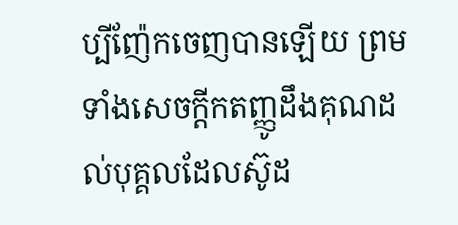ប្បីញ៉ែកចេញបានឡើយ ព្រមទាំងសេចក្តីកតញ្ញូដឹងគុណដល់បុគ្គលដែលស៊ូដ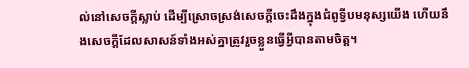ល់នៅសេចក្តីស្លាប់ ដើម្បីស្រោចស្រង់សេចក្តីចេះដឹងក្នុងជំពូទ្វីបមនុស្សយើង ហើយនឹងសេចក្តីដែលសាសន៍ទាំងអស់គ្នាត្រូវរួចខ្លួនធ្វើអ្វីបានតាមចិត្ត។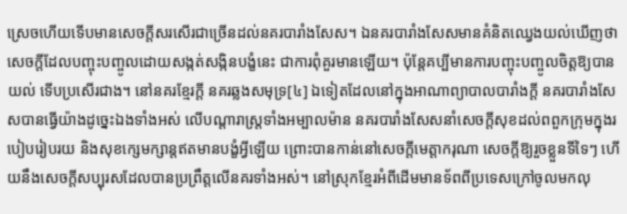ស្រេចហើយទើបមានសេចក្តីសរសើរជាច្រើនដល់នគរបារាំងសែស។ ឯនគរបារាំងសែសមានគំនិតឈ្វេងយល់ឃើញថាសេចក្តីដែលបញ្ចុះបញ្ចូលដោយសង្កត់សង្កិនបង្ខំនេះ ជាការពុំគួរមានឡើយ។ ប៉ុន្តែគប្បីមានការបញ្ចុះបញ្ចូលចិត្តឱ្យបានយល់ ទើបប្រសើរជាង។ នៅនគរខ្មែរក្តី នគរឆ្លងសមុទ្រ[៤] ឯទៀតដែលនៅក្នុងអាណាព្យាបាលបារាំងក្តី នគរបារាំងសែសបានធ្វើយ៉ាងដូច្នេះឯងទាំងអស់ លើបណ្តារាស្ត្រទាំងអម្បាលម៉ាន នគរបារាំងសែសនាំសេចក្តីសុខដល់ពពួកក្រុមក្នុងរបៀបរៀបរយ និងសុខក្សេមក្សាន្តឥតមានបង្ខំអ្វីឡើយ ព្រោះបានកាន់នៅសេចក្តីមេត្តាករុណា សេចក្តីឱ្យរួចខ្លួនទីទៃៗ ហើយនឹងសេចក្តីសប្បុរសដែលបានប្រព្រឹត្តលើនគរទាំងអស់។ នៅស្រុកខ្មែរអំពីដើមមានទ័ពពីប្រទេសក្រៅចូលមកលុ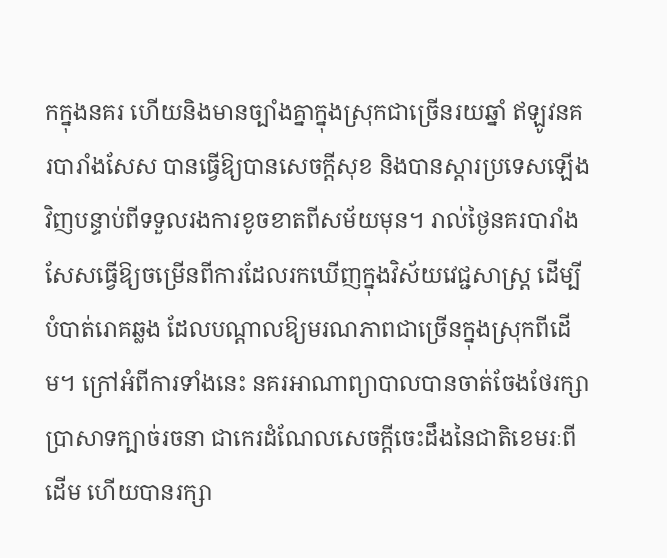កក្នុងនគរ ហើយនិងមានច្បាំងគ្នាក្នុងស្រុកជាច្រើនរយឆ្នាំ ឥឡូវនគរបារាំងសែស បានធ្វើឱ្យបានសេចក្តីសុខ និងបានស្តារប្រទេសឡើងវិញបន្ទាប់ពីទទួលរងការខូចខាតពីសម័យមុន។ រាល់ថ្ងៃនគរបារាំងសែសធ្វើឱ្យចម្រើនពីការដែលរកឃើញក្នុងវិស័យវេជ្ជសាស្ត្រ ដើម្បីបំបាត់រោគឆ្លង ដែលបណ្តាលឱ្យមរណភាពជាច្រើនក្នុងស្រុកពីដើម។ ក្រៅអំពីការទាំងនេះ នគរអាណាព្យាបាលបានចាត់ចែងថែរក្សាប្រាសាទក្បាច់រចនា ជាកេរដំណែលសេចក្តីចេះដឹងនៃជាតិខេមរៈពីដើម ហើយបានរក្សា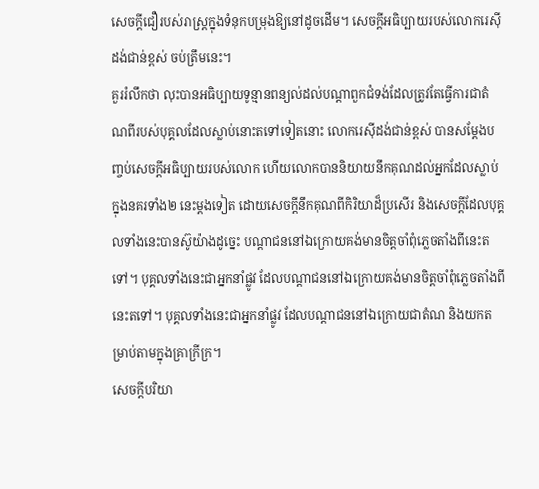សេចក្តីជឿរបស់រាស្ត្រក្នុងទំនុកបម្រុងឱ្យនៅដូចដើម។ សេចក្តីអធិប្បាយរបស់លោករេស៊ីដង់ជាន់ខ្ពស់ ចប់ត្រឹមនេះ។
គួររំលឹកថា លុះបានអធិប្បាយទូន្មានពន្យល់ដល់បណ្តាពួកជំទង់ដែលត្រូវតែធ្វើការជាតំណពីរបស់បុគ្គលដែលស្លាប់នោះតទៅទៀតនោះ លោករេស៊ីដង់ជាន់ខ្ពស់ បានសម្តែងបញ្ចប់សេចក្តីអធិប្បាយរបស់លោក ហើយលោកបាននិយាយនឹកគុណដល់អ្នកដែលស្លាប់ក្នុងនគរទាំង២ នេះម្តងទៀត ដោយសេចក្តីនឹកគុណពីកិរិយាដ៏ប្រសើរ និងសេចក្តីដែលបុគ្គលទាំងនេះបានស៊ូយ៉ាងដូច្នេះ បណ្តាជននៅឯក្រោយគង់មានចិត្តចាំពុំភ្លេចតាំងពីនេះតទៅ។ បុគ្គលទាំងនេះជាអ្នកនាំផ្លូវ ដែលបណ្តាជននៅឯក្រោយគង់មានចិត្តចាំពុំភ្លេចតាំងពីនេះតទៅ។ បុគ្គលទាំងនេះជាអ្នកនាំផ្លូវ ដែលបណ្តាជននៅឯក្រោយជាតំណ និងយកតម្រាប់តាមក្នុងគ្រាក្រីក្រ។
សេចក្តីបរិយា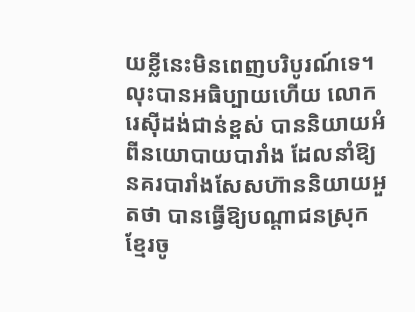យខ្លីនេះមិនពេញបរិបូរណ៍ទេ។ លុះបានអធិប្បាយហើយ លោករេស៊ីដង់ជាន់ខ្ពស់ បាននិយាយអំពីនយោបាយបារាំង ដែលនាំឱ្យនគរបារាំងសែសហ៊ាននិយាយអួតថា បានធ្វើឱ្យបណ្តាជនស្រុកខ្មែរចូ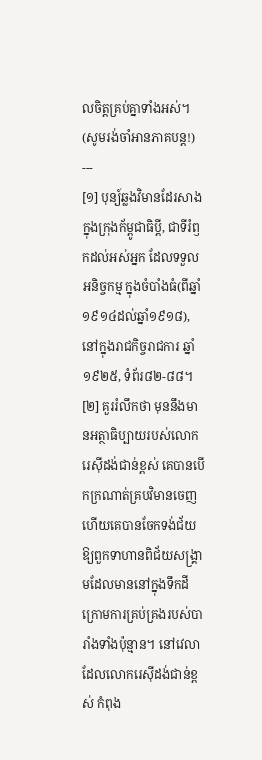លចិត្តគ្រប់គ្នាទាំងអស់។
(សូមរង់ចាំអានភាគបន្ត!)
---
[១] បុន្យ៍ឆ្លងវិមានដែរសាងក្នុងក្រុងក័ម្ពូជាធិប្តី, ជាទីរំឭកដល់អស់អ្នក ដែលទទួលអនិច្ចកម្ម ក្នុងចំបាំងធំ(ពីឆ្នាំ១៩១៤ដល់ឆ្នាំ១៩១៨), នៅក្នុងរាជកិច្ចរាជការ ឆ្នាំ១៩២៥, ទំព័រ៨២-៨៨។
[២] គួររំលឹកថា មុននឹងមានអត្ថាធិប្បាយរបស់លោករេស៊ីដង់ជាន់ខ្ពស់ គេបានបើកក្រណាត់គ្របវិមានចេញ ហើយគេបានចែកទង់ជ័យឱ្យពួកទាហានពិជ័យសង្គ្រាមដែលមាននៅក្នុងទឹកដីក្រោមការគ្រប់គ្រងរបស់បារាំងទាំងប៉ុន្មាន។ នៅវេលាដែលលោករេស៊ីដង់ជាន់ខ្ពស់ កំពុង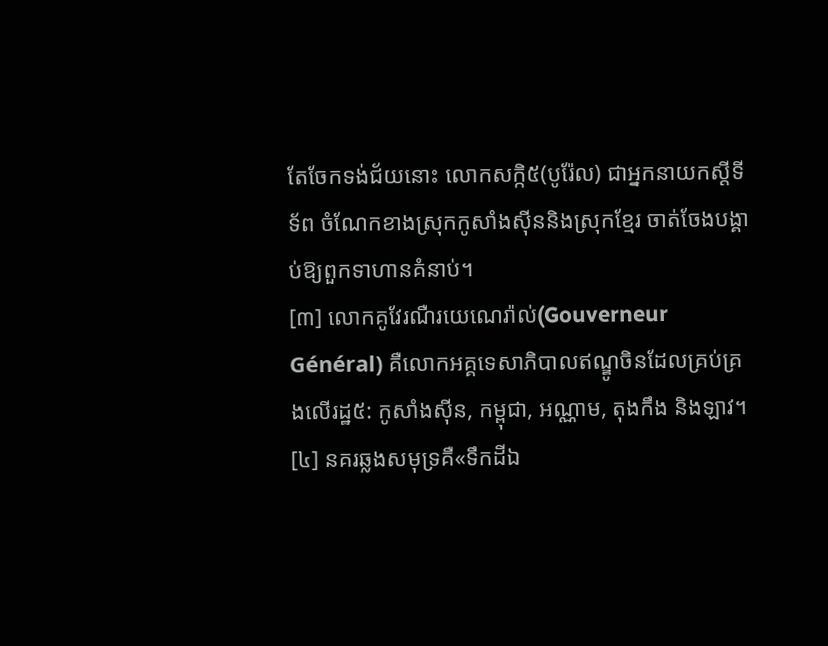តែចែកទង់ជ័យនោះ លោកសក្កិ៥(បូរ៉ែល) ជាអ្នកនាយកស្តីទីទ័ព ចំណែកខាងស្រុកកូសាំងស៊ីននិងស្រុកខ្មែរ ចាត់ចែងបង្គាប់ឱ្យពួកទាហានគំនាប់។
[៣] លោកគូវែរណឺរយេណេរ៉ាល់(Gouverneur Général) គឺលោកអគ្គទេសាភិបាលឥណ្ឌូចិនដែលគ្រប់គ្រងលើរដ្ឋ៥: កូសាំងស៊ីន, កម្ពុជា, អណ្ណាម, តុងកឹង និងឡាវ។
[៤] នគរឆ្លងសមុទ្រគឺ«ទឹកដីឯ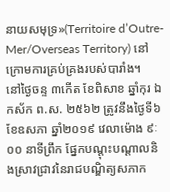នាយសមុទ្រ»(Territoire d’Outre-Mer/Overseas Territory) នៅក្រោមការគ្រប់គ្រងរបស់បារាំង។
នៅថ្ងៃចន្ទ ៣កើត ខែពិសាខ ឆ្នាំកុរ ឯកស័ក ព.ស. ២៥៦២ ត្រូវនឹងថ្ងៃទី៦ ខែឧសភា ឆ្នាំ២០១៩ វេលាម៉ោង ៩ៈ០០ នាទីព្រឹក ផ្នែកបណ្តុះបណ្តាលនិងស្រាវជ្រាវនៃរាជបណ្ឌិត្យសភាក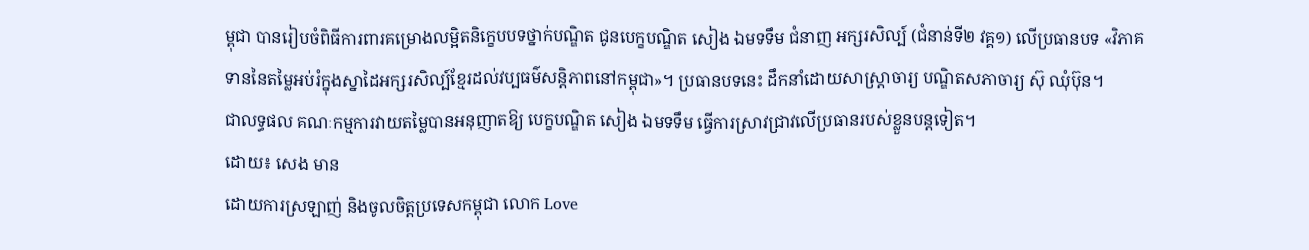ម្ពុជា បានរៀបចំពិធីការពារគម្រោងលម្អិតនិក្ខេបបទថ្នាក់បណ្ឌិត ជូនបេក្ខបណ្ឌិត សៀង ឯមទទឹម ជំនាញ អក្សរសិល្ប៍ (ជំនាន់ទី២ វគ្គ១) លើប្រធានបទ «វិភាគទាននៃតម្លៃអប់រំក្នុងស្នាដៃអក្សរសិល្ប៍ខ្មែរដល់វប្បធម៌សន្តិភាពនៅកម្ពុជា»។ ប្រធានបទនេះ ដឹកនាំដោយសាស្ត្រាចារ្យ បណ្ឌិតសភាចារ្យ ស៊ុ ឈុំប៊ុន។
ជាលទ្ធផល គណៈកម្មការវាយតម្លៃបានអនុញាតឱ្យ បេក្ខបណ្ឌិត សៀង ឯមទទឹម ធ្វើការស្រាវជ្រាវលើប្រធានរបស់ខ្លួនបន្តទៀត។
ដោយ៖ សេង មាន
ដោយការស្រឡាញ់ និងចូលចិត្តប្រទេសកម្ពុជា លោក Love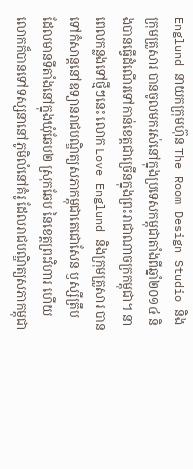Englund នាយកក្រុមហ៊ុន The Room Design Studio និងក្រុមគ្រួសារ បានចូលមករស់នៅក្នុងប្រទេសកម្ពុជាតាំងពីឆ្នាំ២០១៤ និងបានធ្វើដំណើរទៅកាន់ខេត្តជាច្រើនក្នុងព្រះរាជាណាចក្រកម្ពុជា។ នាពេលកន្លងទៅថ្មីៗនេះ លោក Love Englund និងក្រុមគ្រួសារ បានទៅកំសាន្តនៅឧទ្យានរាជបណ្ឌិត្យសភាកម្ពុជាតេជោសែន ឫស្សីត្រឹប ដែលមានទីតាំងនៅក្នុងឃុំឆែប២ ស្រុកឆែប នៃខេត្តព្រះវិហារ ហើយលោកក៏បានទៅទស្សនានៅភូមិលំនៅគំរូ ដែលរាជបណ្ឌិត្យសភាកម្ពុជា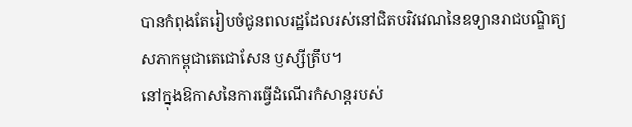បានកំពុងតែរៀបចំជូនពលរដ្ឋដែលរស់នៅជិតបរិវវេណនៃឧទ្យានរាជបណ្ឌិត្យសភាកម្ពុជាតេជោសែន ឫស្សីត្រឹប។
នៅក្នុងឱកាសនៃការធ្វើដំណើរកំសាន្តរបស់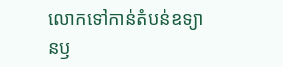លោកទៅកាន់តំបន់ឧទ្យានឫ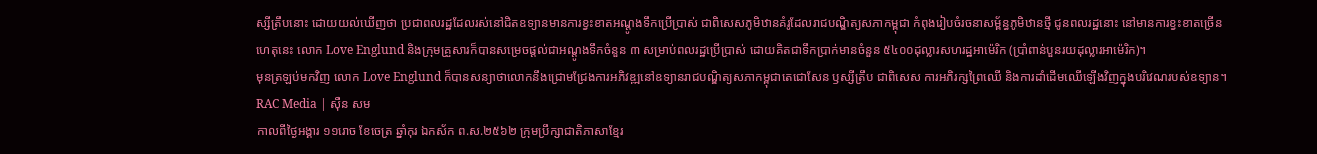ស្សីត្រឹបនោះ ដោយយល់ឃើញថា ប្រជាពលរដ្ឋដែលរស់នៅជិតឧទ្យានមានការខ្វះខាតអណ្តូងទឹកប្រើប្រាស់ ជាពិសេសភូមិឋានគំរូដែលរាជបណ្ឌិត្យសភាកម្ពុជា កំពុងរៀបចំរចនាសម្ព័ន្ធភូមិឋានថ្មី ជូនពលរដ្ឋនោះ នៅមានការខ្វះខាតច្រើន ហេតុនេះ លោក Love Englund និងក្រុមគ្រួសារក៏បានសម្រេចផ្តល់ជាអណ្តូងទឹកចំនួន ៣ សម្រាប់ពលរដ្ឋប្រើប្រាស់ ដោយគិតជាទឹកប្រាក់មានចំនួន ៥៤០០ដុល្លារសហរដ្ឋអាម៉េរិក (ប្រាំពាន់បួនរយដុល្លារអាម៉េរិក)។
មុនត្រឡប់មកវិញ លោក Love Englund ក៏បានសន្យាថាលោកនឹងជ្រោមជ្រែងការអភិវឌ្ឍនៅឧទ្យានរាជបណ្ឌិត្យសភាកម្ពុជាតេជោសែន ឫស្សីត្រឹប ជាពិសេស ការអភិរក្សព្រៃឈើ និងការដាំដើមឈើឡើងវិញក្នុងបរិវេណរបស់ឧទ្យាន។
RAC Media | ស៊ឺន សម
កាលពីថ្ងៃអង្គារ ១១រោច ខែចេត្រ ឆ្នាំកុរ ឯកស័ក ព.ស.២៥៦២ ក្រុមប្រឹក្សាជាតិភាសាខ្មែរ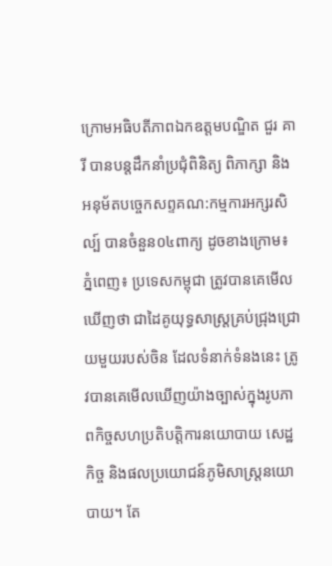ក្រោមអធិបតីភាពឯកឧត្តមបណ្ឌិត ជួរ គារី បានបន្តដឹកនាំប្រជុំពិនិត្យ ពិភាក្សា និង អនុម័តបច្ចេកសព្ទគណ:កម្មការអក្សរសិល្ប៍ បានចំនួន០៤ពាក្យ ដូចខាងក្រោម៖
ភ្នំពេញ៖ ប្រទេសកម្ពុជា ត្រូវបានគេមើលឃើញថា ជាដៃគូយុទ្ធសាស្ត្រគ្រប់ជ្រុងជ្រោយមួយរបស់ចិន ដែលទំនាក់ទំនងនេះ ត្រូវបានគេមើលឃើញយ៉ាងច្បាស់ក្នុងរូបភាពកិច្ចសហប្រតិបត្តិការនយោបាយ សេដ្ឋកិច្ច និងផលប្រយោជន៍ភូមិសាស្ត្រនយោបាយ។ តែ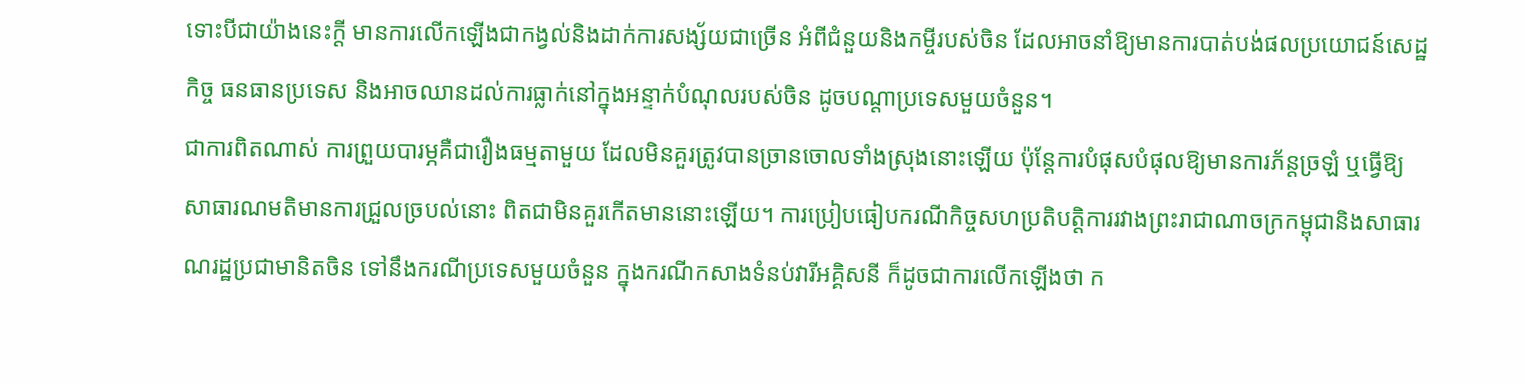ទោះបីជាយ៉ាងនេះក្ដី មានការលើកឡើងជាកង្វល់និងដាក់ការសង្ស័យជាច្រើន អំពីជំនួយនិងកម្ចីរបស់ចិន ដែលអាចនាំឱ្យមានការបាត់បង់ផលប្រយោជន៍សេដ្ឋកិច្ច ធនធានប្រទេស និងអាចឈានដល់ការធ្លាក់នៅក្នុងអន្ទាក់បំណុលរបស់ចិន ដូចបណ្ដាប្រទេសមួយចំនួន។
ជាការពិតណាស់ ការព្រួយបារម្ភគឺជារឿងធម្មតាមួយ ដែលមិនគួរត្រូវបានច្រានចោលទាំងស្រុងនោះឡើយ ប៉ុន្តែការបំផុសបំផុលឱ្យមានការភ័ន្តច្រឡំ ឬធ្វើឱ្យសាធារណមតិមានការជ្រួលច្របល់នោះ ពិតជាមិនគួរកើតមាននោះឡើយ។ ការប្រៀបធៀបករណីកិច្ចសហប្រតិបត្តិការរវាងព្រះរាជាណាចក្រកម្ពុជានិងសាធារណរដ្ឋប្រជាមានិតចិន ទៅនឹងករណីប្រទេសមួយចំនួន ក្នុងករណីកសាងទំនប់វារីអគ្គិសនី ក៏ដូចជាការលើកឡើងថា ក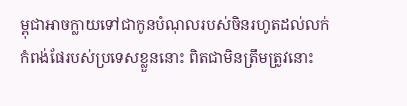ម្ពុជាអាចក្លាយទៅជាកូនបំណុលរបស់ចិនរហូតដល់លក់កំពង់ផែរបស់ប្រទេសខ្លួននោះ ពិតជាមិនត្រឹមត្រូវនោះ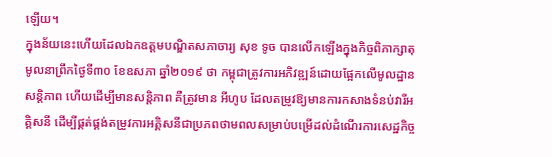ឡើយ។
ក្នុងន័យនេះហើយដែលឯកឧត្ដមបណ្ឌិតសភាចារ្យ សុខ ទូច បានលើកឡើងក្នុងកិច្ចពិភាក្សាតុមូលនាព្រឹកថ្ងៃទី៣០ ខែឧសភា ឆ្នាំ២០១៩ ថា កម្ពុជាត្រូវការអភិវឌ្ឍន៍ដោយផ្អែកលើមូលដ្ឋានសន្តិភាព ហើយដើម្បីមានសន្តិភាព គឺត្រូវមាន អីហូប ដែលតម្រូវឱ្យមានការកសាងទំនប់វារីអគ្គិសនី ដើម្បីផ្គត់ផ្គង់តម្រូវការអគ្គិសនីជាប្រភពថាមពលសម្រាប់បម្រើដល់ដំណើរការសេដ្ឋកិច្ច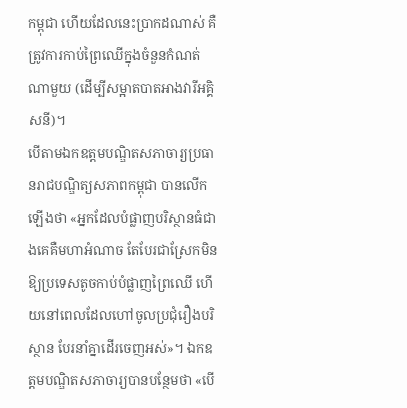កម្ពុជា ហើយដែលនេះប្រាកដណាស់ គឺត្រូវការកាប់ព្រៃឈើក្នុងចំនួនកំណត់ណាមួយ (ដើម្បីសម្អាតបាតអាងវារីអគ្គិសនី)។
បើតាមឯកឧត្ដមបណ្ឌិតសភាចារ្យប្រធានរាជបណ្ឌិត្យសភាពកម្ពុជា បានលើកឡើងថា «អ្នកដែលបំផ្លាញបរិស្ថានធំជាងគេគឺមហាអំណាច តែបែរជាស្រែកមិនឱ្យប្រទេសតូចកាប់បំផ្លាញព្រៃឈើ ហើយនៅពេលដែលហៅចូលប្រជុំរឿងបរិស្ថាន បែរនាំគ្នាដើរចេញអស់»។ ឯកឧត្ដមបណ្ឌិតសភាចារ្យបានបន្ថែមថា «បើ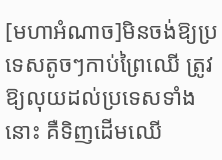[មហាអំណាច]មិនចង់ឱ្យប្រទេសតូចៗកាប់ព្រៃឈើ ត្រូវឱ្យលុយដល់ប្រទេសទាំងនោះ គឺទិញដើមឈើ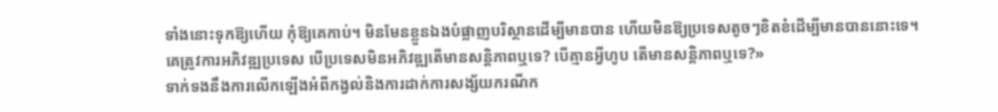ទាំងនោះទុកឱ្យហើយ កុំឱ្យគេកាប់។ មិនមែនខ្លួនឯងបំផ្លាញបរិស្ថានដើម្បីមានបាន ហើយមិនឱ្យប្រទេសតូចៗខិតខំដើម្បីមានបាននោះទេ។ គេត្រូវការអភិវឌ្ឍប្រទេស បើប្រទេសមិនអភិវឌ្ឍតើមានសន្តិភាពឬទេ? បើគ្មានអ្វីហូប តើមានសន្តិភាពឬទេ?»
ទាក់ទងនឹងការលើកឡើងអំពីកង្វល់និងការដាក់ការសង្ស័យករណីក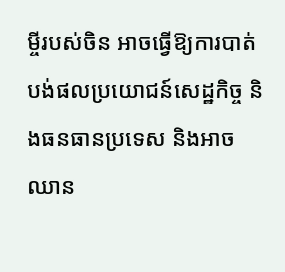ម្ចីរបស់ចិន អាចធ្វើឱ្យការបាត់បង់ផលប្រយោជន៍សេដ្ឋកិច្ច និងធនធានប្រទេស និងអាចឈាន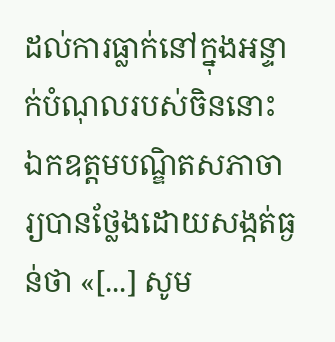ដល់ការធ្លាក់នៅក្នុងអន្ទាក់បំណុលរបស់ចិននោះ ឯកឧត្ដមបណ្ឌិតសភាចារ្យបានថ្លែងដោយសង្កត់ធ្ងន់ថា «[...] សូម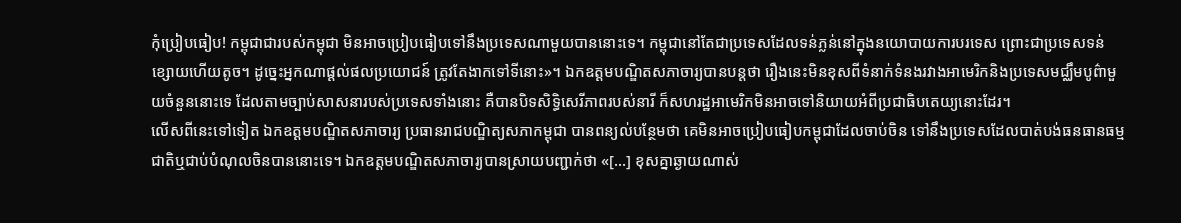កុំប្រៀបធៀប! កម្ពុជាជារបស់កម្ពុជា មិនអាចប្រៀបធៀបទៅនឹងប្រទេសណាមួយបាននោះទេ។ កម្ពុជានៅតែជាប្រទេសដែលទន់ភ្លន់នៅក្នុងនយោបាយការបរទេស ព្រោះជាប្រទេសទន់ខ្សោយហើយតូច។ ដូច្នេះអ្នកណាផ្ដល់ផលប្រយោជន៍ ត្រូវតែងាកទៅទីនោះ»។ ឯកឧត្ដមបណ្ឌិតសភាចារ្យបានបន្តថា រឿងនេះមិនខុសពីទំនាក់ទំនងរវាងអាមេរិកនិងប្រទេសមជ្ឈឹមបូព៌ាមួយចំនួននោះទេ ដែលតាមច្បាប់សាសនារបស់ប្រទេសទាំងនោះ គឺបានបិទសិទ្ធិសេរីភាពរបស់នារី ក៏សហរដ្ឋអាមេរិកមិនអាចទៅនិយាយអំពីប្រជាធិបតេយ្យនោះដែរ។
លើសពីនេះទៅទៀត ឯកឧត្ដមបណ្ឌិតសភាចារ្យ ប្រធានរាជបណ្ឌិត្យសភាកម្ពុជា បានពន្យល់បន្ថែមថា គេមិនអាចប្រៀបធៀបកម្ពុជាដែលចាប់ចិន ទៅនឹងប្រទេសដែលបាត់បង់ធនធានធម្មជាតិឬជាប់បំណុលចិនបាននោះទេ។ ឯកឧត្ដមបណ្ឌិតសភាចារ្យបានស្រាយបញ្ជាក់ថា «[...] ខុសគ្នាឆ្ងាយណាស់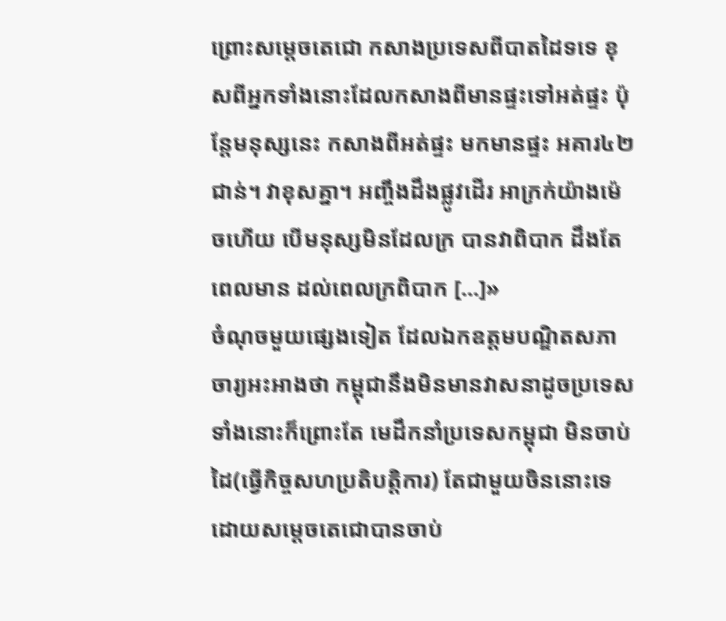ព្រោះសម្ដេចតេជោ កសាងប្រទេសពីបាតដៃទទេ ខុសពីអ្នកទាំងនោះដែលកសាងពីមានផ្ទះទៅអត់ផ្ទះ ប៉ុន្តែមនុស្សនេះ កសាងពីអត់ផ្ទះ មកមានផ្ទះ អគារ៤២ជាន់។ វាខុសគ្នា។ អញ្ចឹងដឹងផ្លូវដើរ អាក្រក់យ៉ាងម៉េចហើយ បើមនុស្សមិនដែលក្រ បានវាពិបាក ដឹងតែពេលមាន ដល់ពេលក្រពិបាក [...]»
ចំណុចមួយផ្សេងទៀត ដែលឯកឧត្ដមបណ្ឌិតសភាចារ្យអះអាងថា កម្ពុជានឹងមិនមានវាសនាដូចប្រទេសទាំងនោះក៏ព្រោះតែ មេដឹកនាំប្រទេសកម្ពុជា មិនចាប់ដៃ(ធ្វើកិច្ចសហប្រតិបត្តិការ) តែជាមួយចិននោះទេ ដោយសម្ដេចតេជោបានចាប់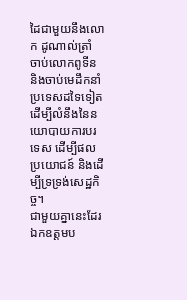ដៃជាមួយនឹងលោក ដូណាល់ត្រាំ ចាប់លោកពូទីន និងចាប់មេដឹកនាំប្រទេសដទៃទៀត ដើម្បីលំនឹងនៃនយោបាយការបរទេស ដើម្បីផលប្រយោជន៍ និងដើម្បីទ្រទ្រង់សេដ្ឋកិច្ច។
ជាមួយគ្នានេះដែរ ឯកឧត្ដមប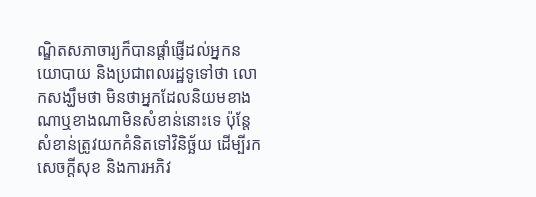ណ្ឌិតសភាចារ្យក៏បានផ្ដាំផ្ញើដល់អ្នកនយោបាយ និងប្រជាពលរដ្ឋទូទៅថា លោកសង្ឃឹមថា មិនថាអ្នកដែលនិយមខាងណាឬខាងណាមិនសំខាន់នោះទេ ប៉ុន្តែសំខាន់ត្រូវយកគំនិតទៅវិនិច្ឆ័យ ដើម្បីរកសេចក្ដីសុខ និងការអភិវ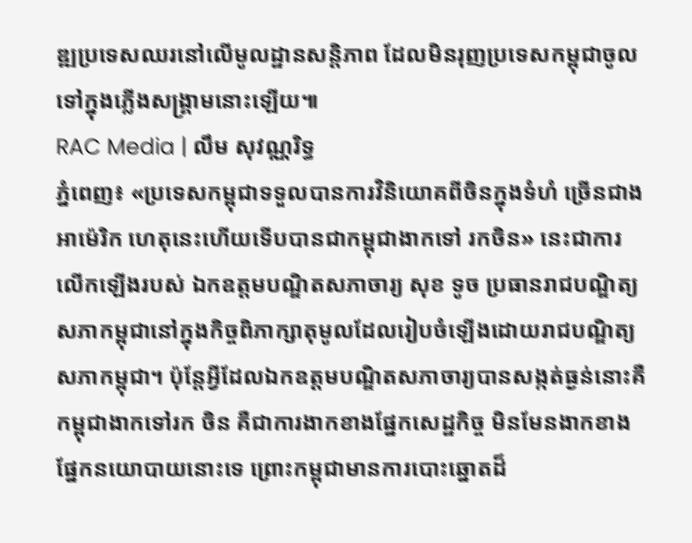ឌ្ឍប្រទេសឈរនៅលើមូលដ្ឋានសន្តិភាព ដែលមិនរុញប្រទេសកម្ពុជាចូលទៅក្នុងភ្លើងសង្គ្រាមនោះឡើយ៕
RAC Media | លឹម សុវណ្ណរិទ្ធ
ភ្នំពេញ៖ «ប្រទេសកម្ពុជាទទួលបានការវិនិយោគពីចិនក្នុងទំហំ ច្រើនជាងអាម៉េរិក ហេតុនេះហើយទើបបានជាកម្ពុជាងាកទៅ រកចិន» នេះជាការលើកឡើងរបស់ ឯកឧត្ដមបណ្ឌិតសភាចារ្យ សុខ ទូច ប្រធានរាជបណ្ឌិត្យសភាកម្ពុជានៅក្នុងកិច្ចពិភាក្សាតុមូលដែលរៀបចំឡើងដោយរាជបណ្ឌិត្យសភាកម្ពុជា។ ប៉ុន្តែអ្វីដែលឯកឧត្ដមបណ្ឌិតសភាចារ្យបានសង្កត់ធ្ងន់នោះគឺ កម្ពុជាងាកទៅរក ចិន គឺជាការងាកខាងផ្នែកសេដ្ឋកិច្ច មិនមែនងាកខាងផ្នែកនយោបាយនោះទេ ព្រោះកម្ពុជាមានការបោះឆ្នោតដ៏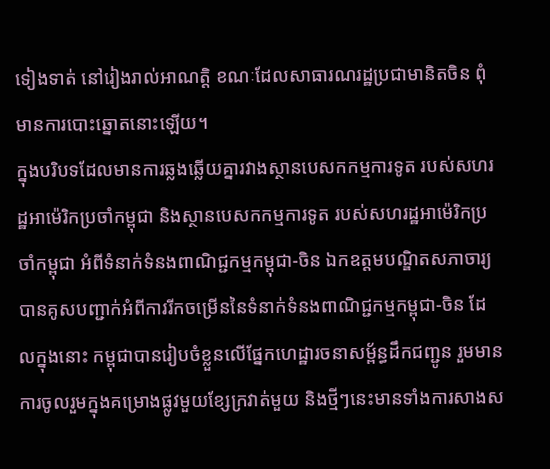ទៀងទាត់ នៅរៀងរាល់អាណត្តិ ខណៈដែលសាធារណរដ្ឋប្រជាមានិតចិន ពុំមានការបោះឆ្នោតនោះឡើយ។
ក្នុងបរិបទដែលមានការឆ្លងឆ្លើយគ្នារវាងស្ថានបេសកកម្មការទូត របស់សហរដ្ឋអាម៉េរិកប្រចាំកម្ពុជា និងស្ថានបេសកកម្មការទូត របស់សហរដ្ឋអាម៉េរិកប្រចាំកម្ពុជា អំពីទំនាក់ទំនងពាណិជ្ជកម្មកម្ពុជា-ចិន ឯកឧត្ដមបណ្ឌិតសភាចារ្យបានគូសបញ្ជាក់អំពីការរីកចម្រើននៃទំនាក់ទំនងពាណិជ្ជកម្មកម្ពុជា-ចិន ដែលក្នុងនោះ កម្ពុជាបានរៀបចំខ្លួនលើផ្នែកហេដ្ឋារចនាសម្ព័ន្ធដឹកជញ្ជូន រួមមានការចូលរួមក្នុងគម្រោងផ្លូវមួយខ្សែក្រវាត់មួយ និងថ្មីៗនេះមានទាំងការសាងស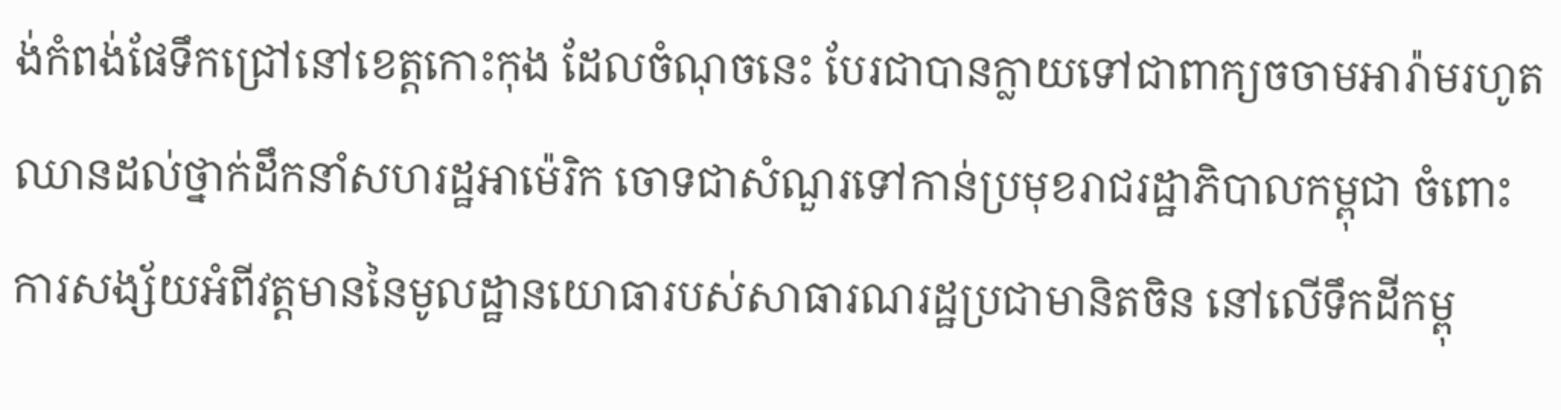ង់កំពង់ផែទឹកជ្រៅនៅខេត្តកោះកុង ដែលចំណុចនេះ បែរជាបានក្លាយទៅជាពាក្យចចាមអារ៉ាមរហូតឈានដល់ថ្នាក់ដឹកនាំសហរដ្ឋអាម៉េរិក ចោទជាសំណួរទៅកាន់ប្រមុខរាជរដ្ឋាភិបាលកម្ពុជា ចំពោះការសង្ស័យអំពីវត្តមាននៃមូលដ្ឋានយោធារបស់សាធារណរដ្ឋប្រជាមានិតចិន នៅលើទឹកដីកម្ពុ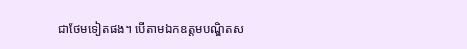ជាថែមទៀតផង។ បើតាមឯកឧត្ដមបណ្ឌិតស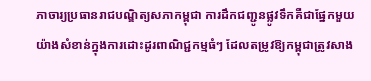ភាចារ្យប្រធានរាជបណ្ឌិត្យសភាកម្ពុជា ការដឹកជញ្ជូនផ្លូវទឹកគឺជាផ្នែកមួយយ៉ាងសំខាន់ក្នុងការដោះដូរពាណិជ្ជកម្មធំៗ ដែលតម្រូវឱ្យកម្ពុជាត្រូវសាង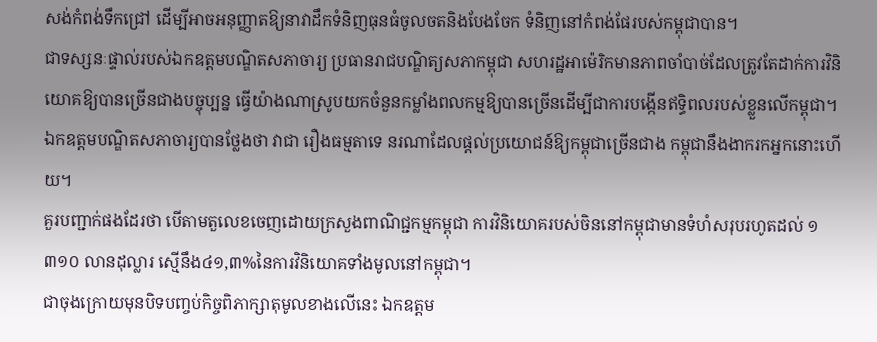សង់កំពង់ទឹកជ្រៅ ដើម្បីអាចអនុញ្ញាតឱ្យនាវាដឹកទំនិញធុនធំចូលចតនិងបែងចែក ទំនិញនៅកំពង់ផែរបស់កម្ពុជាបាន។
ជាទស្សនៈផ្ទាល់របស់ឯកឧត្ដមបណ្ឌិតសភាចារ្យ ប្រធានរាជបណ្ឌិត្យសភាកម្ពុជា សហរដ្ឋអាម៉េរិកមានភាពចាំបាច់ដែលត្រូវតែដាក់ការវិនិយោគឱ្យបានច្រើនជាងបច្ចុប្បន្ន ធ្វើយ៉ាងណាស្រូបយកចំនួនកម្លាំងពលកម្មឱ្យបានច្រើនដើម្បីជាការបង្កើនឥទ្ធិពលរបស់ខ្លួនលើកម្ពុជា។ ឯកឧត្ដមបណ្ឌិតសភាចារ្យបានថ្លែងថា វាជា រឿងធម្មតាទេ នរណាដែលផ្ដល់ប្រយោជន៍ឱ្យកម្ពុជាច្រើនជាង កម្ពុជានឹងងាករកអ្នកនោះហើយ។
គួរបញ្ជាក់ផងដែរថា បើតាមតួលេខចេញដោយក្រសួងពាណិជ្ជកម្មកម្ពុជា ការវិនិយោគរបស់ចិននៅកម្ពុជាមានទំហំសរុបរហូតដល់ ១ ៣១០ លានដុល្លារ ស្មើនឹង៤១,៣%នៃការវិនិយោគទាំងមូលនៅកម្ពុជា។
ជាចុងក្រោយមុនបិទបញ្ចប់កិច្ចពិភាក្សាតុមូលខាងលើនេះ ឯកឧត្ដម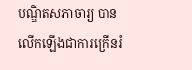បណ្ឌិតសភាចារ្យ បានលើកឡើងជាការក្រើនរំ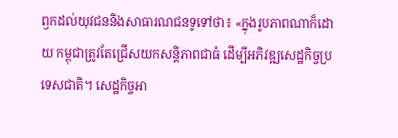ឭកដល់យុវជននិងសាធារណជនទូទៅថា៖ «ក្នុងរូបភាពណាក៏ដោយ កម្ពុជាត្រូវតែជ្រើសយកសន្តិភាពជាធំ ដើម្បីអភិវឌ្ឍសេដ្ឋកិច្ចប្រទេសជាតិ។ សេដ្ឋកិច្ចអា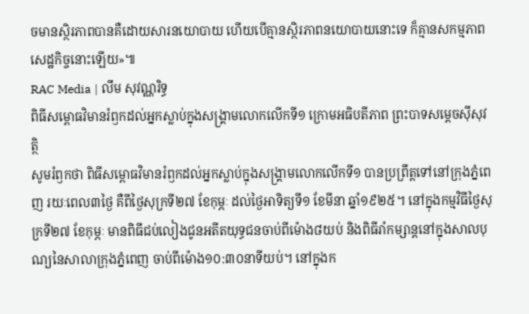ចមានស្ថិរភាពបានគឺដោយសារនយោបាយ ហើយបើគ្មានស្ថិរភាពនយោបាយនោះទេ ក៏គ្មានសកម្មភាពសេដ្ឋកិច្ចនោះឡើយ»៕
RAC Media | លឹម សុវណ្ណរិទ្ធ
ពិធីសម្ពោធវិមានរំឭកដល់អ្នកស្លាប់ក្នុងសង្គ្រាមលោកលើកទី១ ក្រោមអធិបតីភាព ព្រះបាទសម្តេចស៊ីសុវត្ថិ
សូមរំឭកថា ពិធីសម្ពោធវិមានរំឭកដល់អ្នកស្លាប់ក្នុងសង្គ្រាមលោកលើកទី១ បានប្រព្រឹត្តទៅនៅក្រុងភ្នំពេញ រយៈពេល៣ថ្ងៃ គឺពីថ្ងៃសុក្រទី២៧ ខែកុម្ភៈ ដល់ថ្ងៃអាទិត្យទី១ ខែមីនា ឆ្នាំ១៩២៥។ នៅក្នុងកម្មវិធីថ្ងៃសុក្រទី២៧ ខែកុម្ភៈ មានពិធីជប់លៀងជូនអតីតយុទ្ធជនចាប់ពីម៉ោង៨យប់ និងពិធីរាំកម្សាន្តនៅក្នុងសាលបុណ្យនៃសាលាក្រុងភ្នំពេញ ចាប់ពីម៉ោង១០:៣០នាទីយប់។ នៅក្នុងក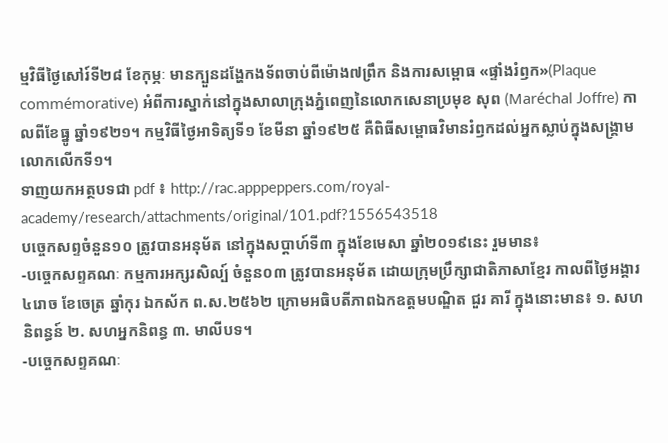ម្មវិធីថ្ងៃសៅរ៍ទី២៨ ខែកុម្ភៈ មានក្បួនដង្ហែកងទ័ពចាប់ពីម៉ោង៧ព្រឹក និងការសម្ពោធ «ផ្ទាំងរំឭក»(Plaque commémorative) អំពីការស្នាក់នៅក្នុងសាលាក្រុងភ្នំពេញនៃលោកសេនាប្រមុខ សុព (Maréchal Joffre) កាលពីខែធ្នូ ឆ្នាំ១៩២១។ កម្មវិធីថ្ងៃអាទិត្យទី១ ខែមីនា ឆ្នាំ១៩២៥ គឺពិធីសម្ពោធវិមានរំឭកដល់អ្នកស្លាប់ក្នុងសង្គ្រាមលោកលើកទី១។
ទាញយកអត្ថបទជា pdf ៖ http://rac.apppeppers.com/royal-academy/research/attachments/original/101.pdf?1556543518
បច្ចេកសព្ទចំនួន១០ ត្រូវបានអនុម័ត នៅក្នុងសប្តាហ៍ទី៣ ក្នុងខែមេសា ឆ្នាំ២០១៩នេះ រួមមាន៖
-បច្ចេកសព្ទគណៈ កម្មការអក្សរសិល្ប៍ ចំនួន០៣ ត្រូវបានអនុម័ត ដោយក្រុមប្រឹក្សាជាតិភាសាខ្មែរ កាលពីថ្ងៃអង្គារ ៤រោច ខែចេត្រ ឆ្នាំកុរ ឯកស័ក ព.ស.២៥៦២ ក្រោមអធិបតីភាពឯកឧត្តមបណ្ឌិត ជួរ គារី ក្នុងនោះមាន៖ ១. សហនិពន្ធន៍ ២. សហអ្នកនិពន្ធ ៣. មាលីបទ។
-បច្ចេកសព្ទគណៈ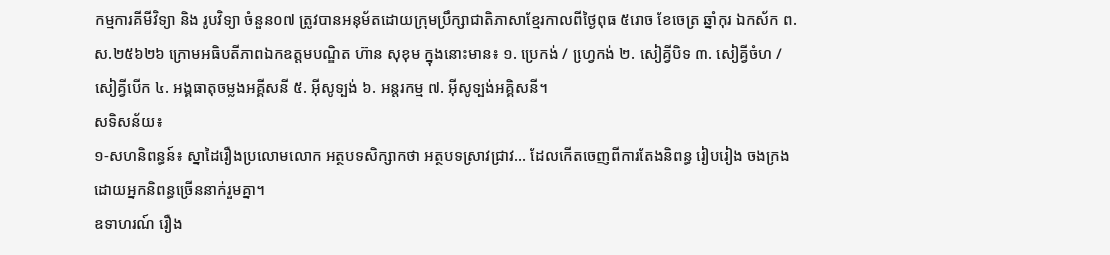កម្មការគីមីវិទ្យា និង រូបវិទ្យា ចំនួន០៧ ត្រូវបានអនុម័តដោយក្រុមប្រឹក្សាជាតិភាសាខ្មែរកាលពីថ្ងៃពុធ ៥រោច ខែចេត្រ ឆ្នាំកុរ ឯកស័ក ព.ស.២៥៦២៦ ក្រោមអធិបតីភាពឯកឧត្តមបណ្ឌិត ហ៊ាន សុខុម ក្នុងនោះមាន៖ ១. ប្រេកង់ / ហ្វេ្រកង់ ២. សៀគ្វីបិទ ៣. សៀគ្វីចំហ / សៀគ្វីបើក ៤. អង្គធាតុចម្លងអគ្គីសនី ៥. អ៊ីសូទ្បង់ ៦. អន្តរកម្ម ៧. អ៊ីសូទ្បង់អគ្គិសនី។
សទិសន័យ៖
១-សហនិពន្ធន៍៖ ស្នាដៃរឿងប្រលោមលោក អត្ថបទសិក្សាកថា អត្ថបទស្រាវជ្រាវ... ដែលកើតចេញពីការតែងនិពន្ធ រៀបរៀង ចងក្រង ដោយអ្នកនិពន្ធច្រើននាក់រួមគ្នា។
ឧទាហរណ៍ រឿង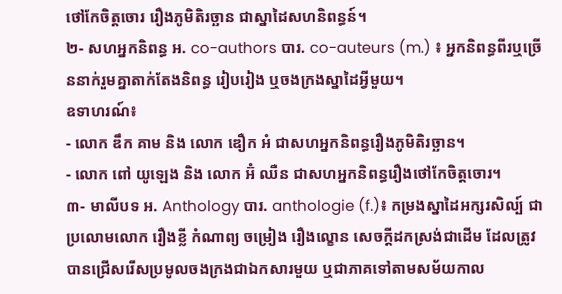ថៅកែចិត្តចោរ រឿងភូមិតិរច្ឆាន ជាស្នាដៃសហនិពន្ធន៍។
២- សហអ្នកនិពន្ធ អ. co-authors បារ. co-auteurs (m.) ៖ អ្នកនិពន្ធពីរឬច្រើននាក់រួមគ្នាតាក់តែងនិពន្ធ រៀបរៀង ឬចងក្រងស្នាដៃអ្វីមួយ។
ឧទាហរណ៍៖
- លោក ឌឹក គាម និង លោក ឌឿក អំ ជាសហអ្នកនិពន្ធរឿងភូមិតិរច្ឆាន។
- លោក ពៅ យូឡេង និង លោក អ៊ំ ឈឺន ជាសហអ្នកនិពន្ធរឿងថៅកែចិត្តចោរ។
៣- មាលីបទ អ. Anthology បារ. anthologie (f.)៖ កម្រងស្នាដៃអក្សរសិល្ប៍ ជាប្រលោមលោក រឿងខ្លី កំណាព្យ ចម្រៀង រឿងល្ខោន សេចក្តីដកស្រង់ជាដើម ដែលត្រូវបានជ្រើសរើសប្រមូលចងក្រងជាឯកសារមួយ ឬជាភាគទៅតាមសម័យកាល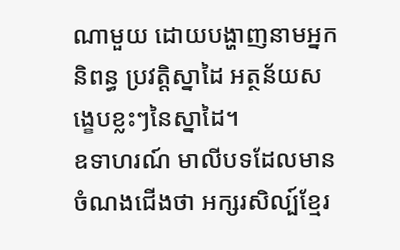ណាមួយ ដោយបង្ហាញនាមអ្នកនិពន្ធ ប្រវត្តិស្នាដៃ អត្ថន័យសង្ខេបខ្លះៗនៃស្នាដៃ។
ឧទាហរណ៍ មាលីបទដែលមានចំណងជើងថា អក្សរសិល្ប៍ខ្មែរ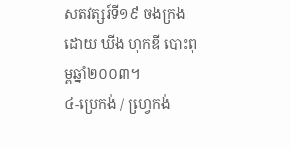សតវត្សរ៍ទី១៩ ចងក្រងដោយ ឃីង ហុកឌី បោះពុម្ពឆ្នាំ២០០៣។
៤-ប្រេកង់ / ហ្វេ្រកង់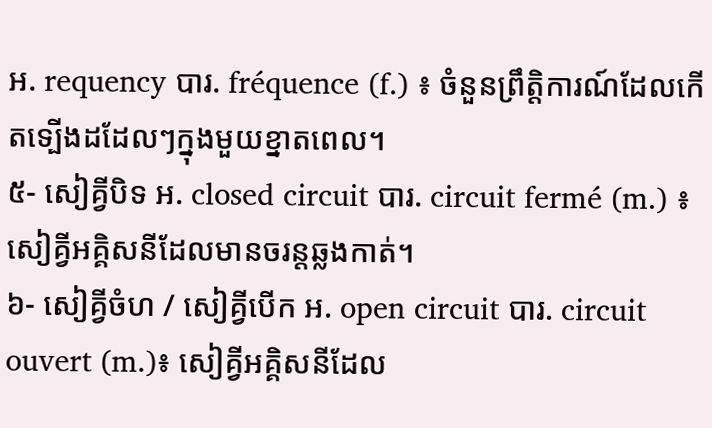អ. requency បារ. fréquence (f.) ៖ ចំនួនព្រឹត្តិការណ៍ដែលកើតទ្បើងដដែលៗក្នុងមួយខ្នាតពេល។
៥- សៀគ្វីបិទ អ. closed circuit បារ. circuit fermé (m.) ៖ សៀគ្វីអគ្គិសនីដែលមានចរន្តឆ្លងកាត់។
៦- សៀគ្វីចំហ / សៀគ្វីបើក អ. open circuit បារ. circuit ouvert (m.)៖ សៀគ្វីអគ្គិសនីដែល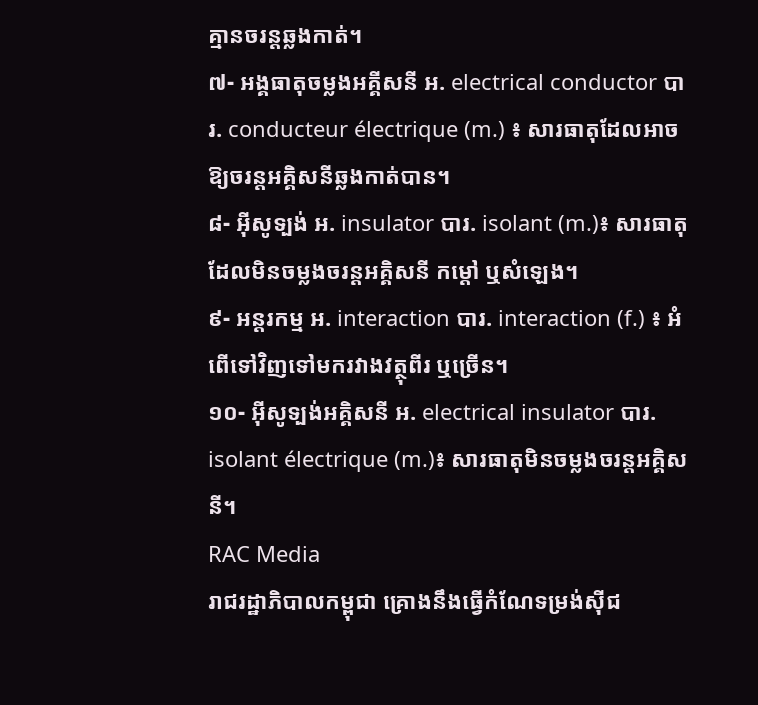គ្មានចរន្តឆ្លងកាត់។
៧- អង្គធាតុចម្លងអគ្គីសនី អ. electrical conductor បារ. conducteur électrique (m.) ៖ សារធាតុដែលអាចឱ្យចរន្តអគ្គិសនីឆ្លងកាត់បាន។
៨- អ៊ីសូទ្បង់ អ. insulator បារ. isolant (m.)៖ សារធាតុដែលមិនចម្លងចរន្តអគ្គិសនី កម្តៅ ឬសំឡេង។
៩- អន្តរកម្ម អ. interaction បារ. interaction (f.) ៖ អំពើទៅវិញទៅមករវាងវត្ថុពីរ ឬច្រើន។
១០- អ៊ីសូទ្បង់អគ្គិសនី អ. electrical insulator បារ. isolant électrique (m.)៖ សារធាតុមិនចម្លងចរន្តអគ្គិសនី។
RAC Media
រាជរដ្ឋាភិបាលកម្ពុជា គ្រោងនឹងធ្វើកំណែទម្រង់ស៊ីជ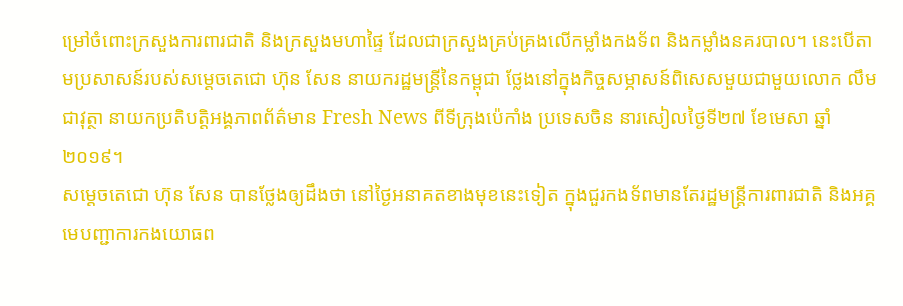ម្រៅចំពោះក្រសួងការពារជាតិ និងក្រសួងមហាផ្ទៃ ដែលជាក្រសួងគ្រប់គ្រងលើកម្លាំងកងទ័ព និងកម្លាំងនគរបាល។ នេះបើតាមប្រសាសន៍របស់សម្តេចតេជោ ហ៊ុន សែន នាយករដ្ឋមន្រ្តីនៃកម្ពុជា ថ្លែងនៅក្នុងកិច្ចសម្ភាសន៍ពិសេសមួយជាមួយលោក លឹម ជាវុត្ថា នាយកប្រតិបត្តិអង្គភាពព័ត៌មាន Fresh News ពីទីក្រុងប៉េកាំង ប្រទេសចិន នារសៀលថ្ងៃទី២៧ ខែមេសា ឆ្នាំ២០១៩។
សម្តេចតេជោ ហ៊ុន សែន បានថ្លែងឲ្យដឹងថា នៅថ្ងៃអនាគតខាងមុខនេះទៀត ក្នុងជួរកងទ័ពមានតែរដ្ឋមន្រ្តីការពារជាតិ និងអគ្គមេបញ្ជាការកងយោធព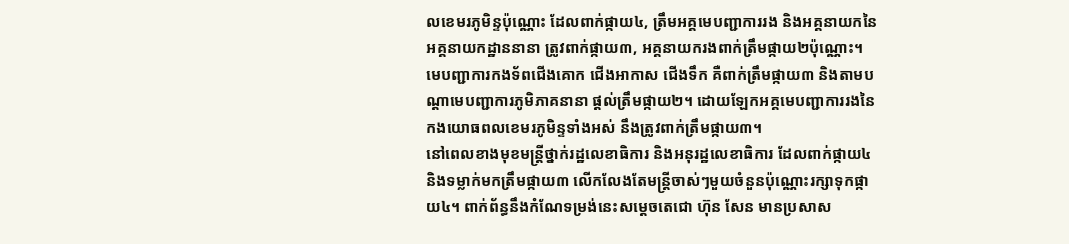លខេមរភូមិន្ទប៉ុណ្ណោះ ដែលពាក់ផ្កាយ៤, ត្រឹមអគ្គមេបញ្ជាការរង និងអគ្គនាយកនៃអគ្គនាយកដ្ឋាននានា ត្រូវពាក់ផ្កាយ៣, អគ្គនាយករងពាក់ត្រឹមផ្កាយ២ប៉ុណ្ណោះ។ មេបញ្ជាការកងទ័ពជើងគោក ជើងអាកាស ជើងទឹក គឺពាក់ត្រឹមផ្កាយ៣ និងតាមបណ្តាមេបញ្ជាការភូមិភាគនានា ផ្តល់ត្រឹមផ្កាយ២។ ដោយឡែកអគ្គមេបញ្ជាការរងនៃកងយោធពលខេមរភូមិន្ទទាំងអស់ នឹងត្រូវពាក់ត្រឹមផ្កាយ៣។
នៅពេលខាងមុខមន្រ្តីថ្នាក់រដ្ឋលេខាធិការ និងអនុរដ្ឋលេខាធិការ ដែលពាក់ផ្កាយ៤ និងទម្លាក់មកត្រឹមផ្កាយ៣ លើកលែងតែមន្រ្តីចាស់ៗមួយចំនួនប៉ុណ្ណោះរក្សាទុកផ្កាយ៤។ ពាក់ព័ន្ធនឹងកំណែទម្រង់នេះសម្តេចតេជោ ហ៊ុន សែន មានប្រសាស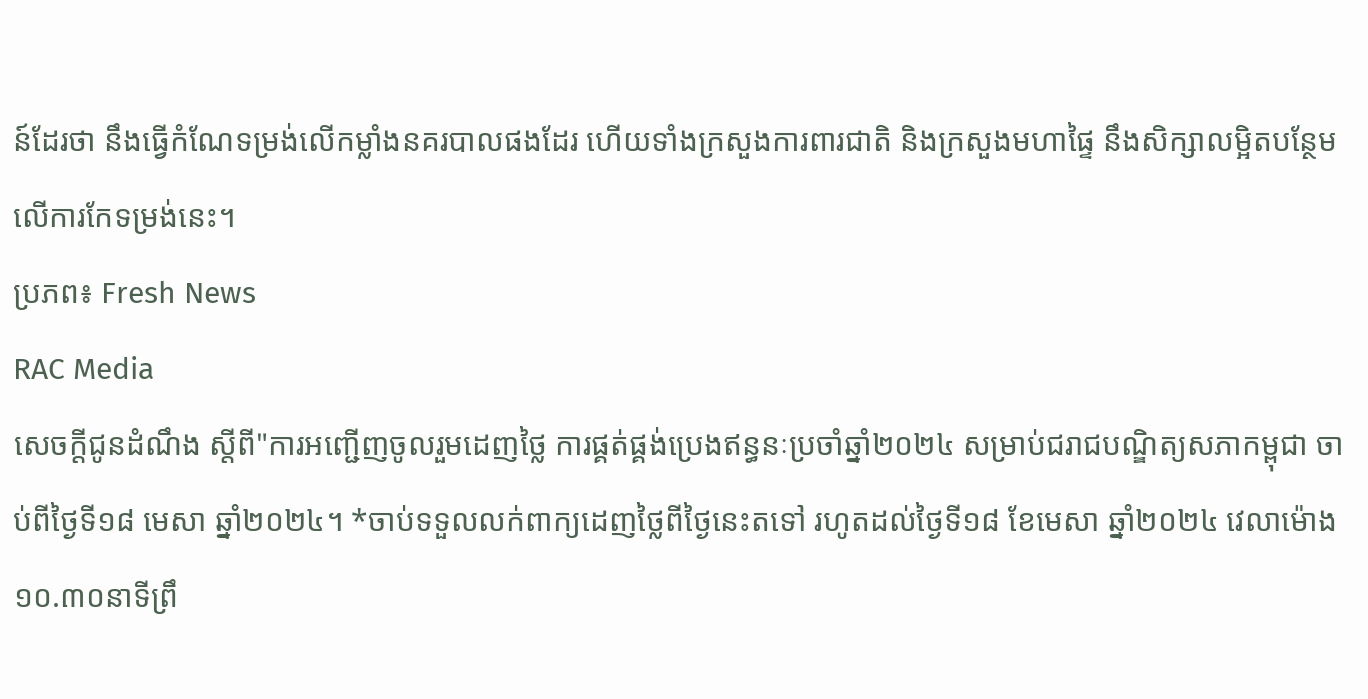ន៍ដែរថា នឹងធ្វើកំណែទម្រង់លើកម្លាំងនគរបាលផងដែរ ហើយទាំងក្រសួងការពារជាតិ និងក្រសួងមហាផ្ទៃ នឹងសិក្សាលម្អិតបន្ថែមលើការកែទម្រង់នេះ។
ប្រភព៖ Fresh News
RAC Media
សេចក្ដីជូនដំណឹង ស្តីពី"ការអញ្ជើញចូលរួមដេញថ្លៃ ការផ្គត់ផ្គង់ប្រេងឥន្ធនៈប្រចាំឆ្នាំ២០២៤ សម្រាប់ជរាជបណ្ឌិត្យសភាកម្ពុជា ចាប់ពីថ្ងៃទី១៨ មេសា ឆ្នាំ២០២៤។ *ចាប់ទទួលលក់ពាក្យដេញថ្លៃពីថ្ងៃនេះតទៅ រហូតដល់ថ្ងៃទី១៨ ខែមេសា ឆ្នាំ២០២៤ វេលាម៉ោង ១០.៣០នាទីព្រឹ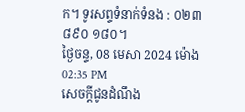ក។ ទូរសព្ទទំនាក់ទំនង : ០២៣ ៨៩០ ១៨០។
ថ្ងៃចន្ទ, 08 មេសា 2024 ម៉ោង 02:35 PM
សេចក្ដីជូនដំណឹង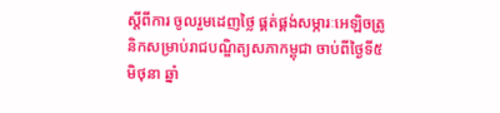ស្តីពីការ ចូលរួមដេញថ្លៃ ផ្គត់ផ្គង់សម្ភារៈអេឡិចត្រូនិកសម្រាប់រាជបណ្ឌិត្យសភាកម្ពុជា ចាប់ពីថ្ងៃទី៥ មិថុនា ឆ្នាំ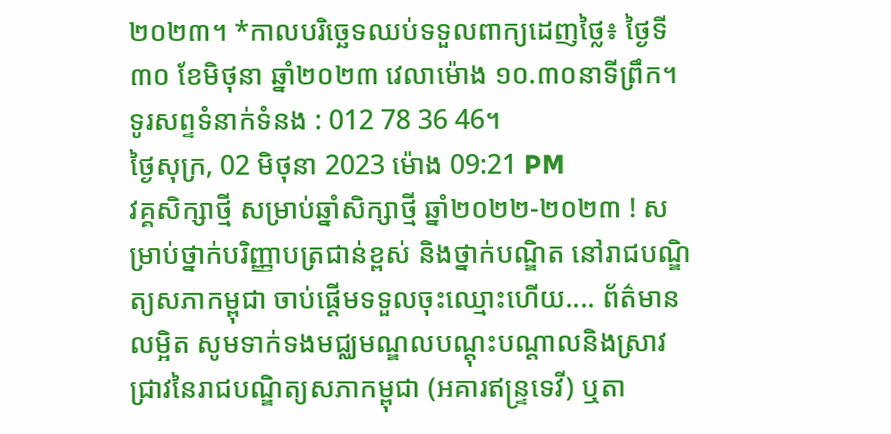២០២៣។ *កាលបរិច្ឆេទឈប់ទទួលពាក្យដេញថ្លៃ៖ ថ្ងៃទី៣០ ខែមិថុនា ឆ្នាំ២០២៣ វេលាម៉ោង ១០.៣០នាទីព្រឹក។ ទូរសព្ទទំនាក់ទំនង : 012 78 36 46។
ថ្ងៃសុក្រ, 02 មិថុនា 2023 ម៉ោង 09:21 PM
វគ្គសិក្សាថ្មី សម្រាប់ឆ្នាំសិក្សាថ្មី ឆ្នាំ២០២២-២០២៣ ! សម្រាប់ថ្នាក់បរិញ្ញាបត្រជាន់ខ្ពស់ និងថ្នាក់បណ្ឌិត នៅរាជបណ្ឌិត្យសភាកម្ពុជា ចាប់ផ្តើមទទួលចុះឈ្មោះហើយ.... ព័ត៌មានលម្អិត សូមទាក់ទងមជ្ឈមណ្ឌលបណ្តុះបណ្តាលនិងស្រាវជ្រាវនៃរាជបណ្ឌិត្យសភាកម្ពុជា (អគារឥន្រ្ទទេវី) ឬតា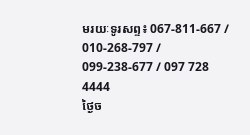មរយៈទូរសព្ទ៖ 067-811-667 / 010-268-797 / 099-238-677 / 097 728 4444
ថ្ងៃច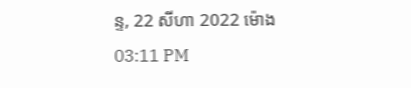ន្ទ, 22 សីហា 2022 ម៉ោង 03:11 PM